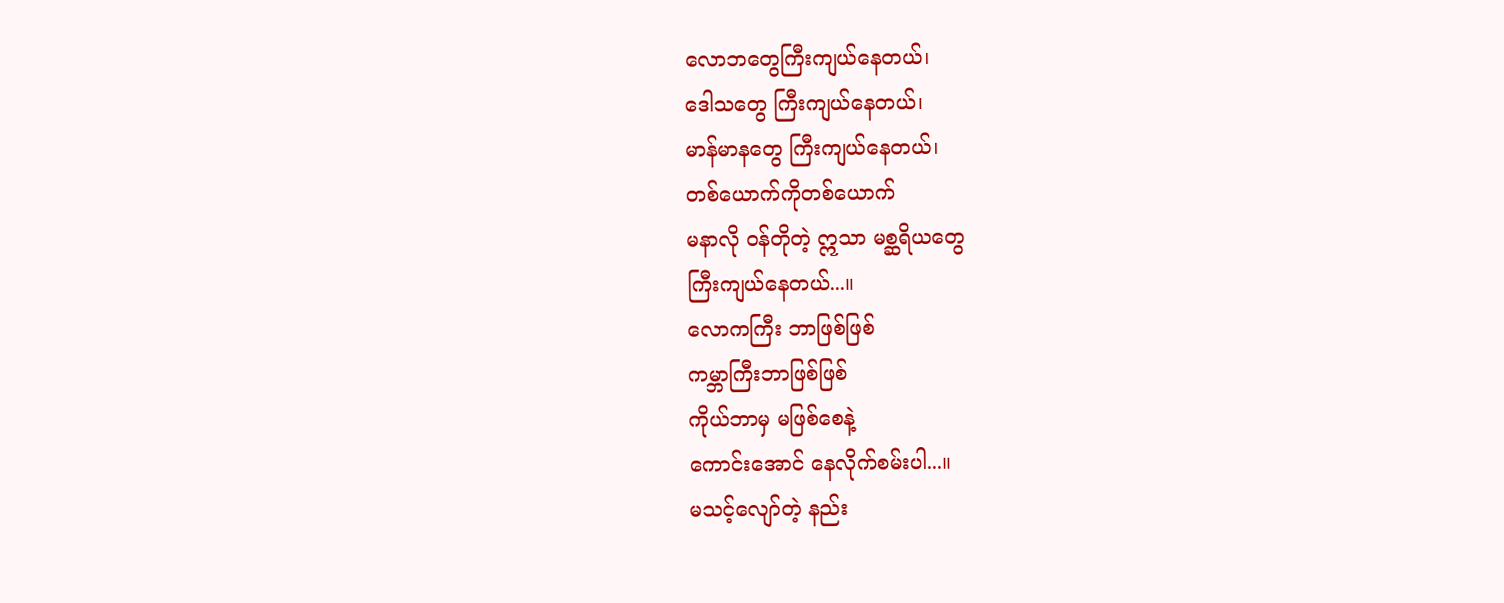လောဘတွေကြီးကျယ်နေတယ်၊
ဒေါသတွေ ကြီးကျယ်နေတယ်၊
မာန်မာနတွေ ကြီးကျယ်နေတယ်၊
တစ်ယောက်ကိုတစ်ယောက်
မနာလို ဝန်တိုတဲ့ ဣသာ မစ္ဆရိယတွေ
ကြီးကျယ်နေတယ်...။
လောကကြီး ဘာဖြစ်ဖြစ်
ကမ္ဘာကြီးဘာဖြစ်ဖြစ်
ကိုယ်ဘာမှ မဖြစ်စေနဲ့
ကောင်းအောင် နေလိုက်စမ်းပါ...။
မသင့်လျော်တဲ့ နည်း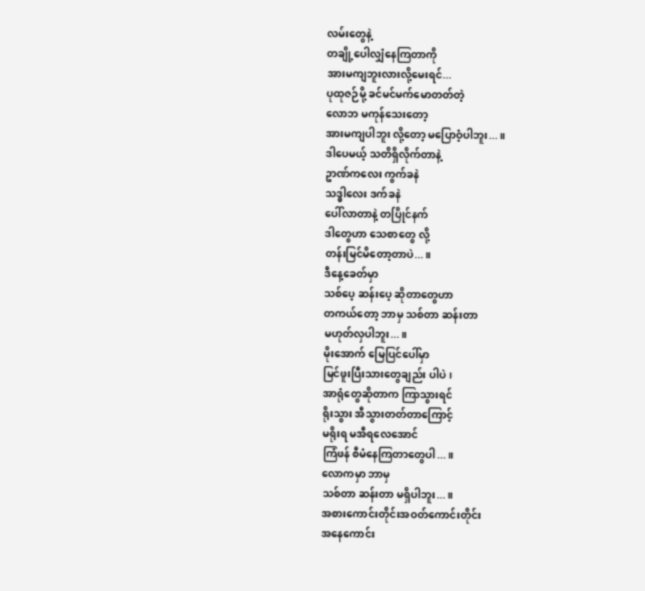လမ်းတွေနဲ့
တချို့ပေါလျှံနေကြတာကို
အားမကျဘူးလားလို့မေးရင်...
ပုထုဇဉ်မို့ ခင်မင်မက်မောတတ်တဲ့
လောဘ မကုန်သေးတော့
အားမကျပါဘူး လို့တော့ မပြောဝံ့ပါဘူး...။
ဒါပေမယ့် သတိရှိလိုက်တာနဲ့
ဥာဏ်ကလေး ကွက်ခနဲ
သဒ္ဓါလေး ဒက်ခနဲ
ပေါ်လာတာနဲ့ တပြိုင်နက်
ဒါတွေဟာ သေစာတွေ လို့
တန်းမြင်မိတော့တာပဲ...။
ဒီနေ့ခေတ်မှာ
သစ်ပေ့ ဆန်းပေ့ ဆိုတာတွေဟာ
တကယ်တော့ ဘာမှ သစ်တာ ဆန်းတာ
မဟုတ်လှပါဘူး...။
မိုးအောက် မြေပြင်ပေါ်မှာ
မြင်ဖူးပြီးသားတွေချည်း ပါပဲ၊
အာရုံတွေဆိုတာက ကြာသွားရင်
ရိုးသွား အီသွားတတ်တာကြောင့်
မရိုးရ မအီရလေအောင်
ကြံဖန် စီမံနေကြတာတွေပါ...။
လောကမှာ ဘာမှ
သစ်တာ ဆန်းတာ မရှိပါဘူး...။
အစားကောင်းတိုင်းအဝတ်ကောင်းတိုင်း
အနေကောင်း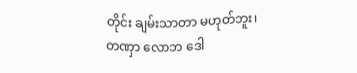တိုင်း ချမ်းသာတာ မဟုတ်ဘူး၊
တဏှာ လောဘ ဒေါ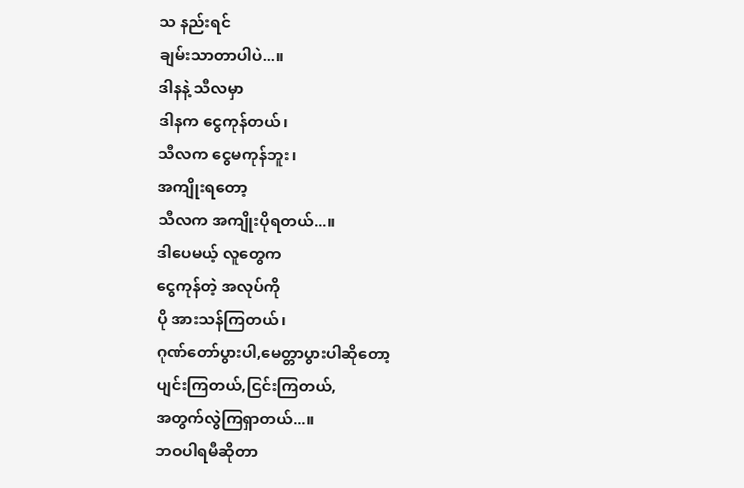သ နည်းရင်
ချမ်းသာတာပါပဲ...။
ဒါနနဲ့ သီလမှာ
ဒါနက ငွေကုန်တယ်၊
သီလက ငွေမကုန်ဘူး၊
အကျိုးရတော့
သီလက အကျိုးပိုရတယ်...။
ဒါပေမယ့် လူတွေက
ငွေကုန်တဲ့ အလုပ်ကို
ပို အားသန်ကြတယ်၊
ဂုဏ်တော်ပွားပါ,မေတ္တာပွားပါဆိုတော့
ပျင်းကြတယ်,ငြင်းကြတယ်,
အတွက်လွဲကြရှာတယ်...။
ဘဝပါရမီဆိုတာ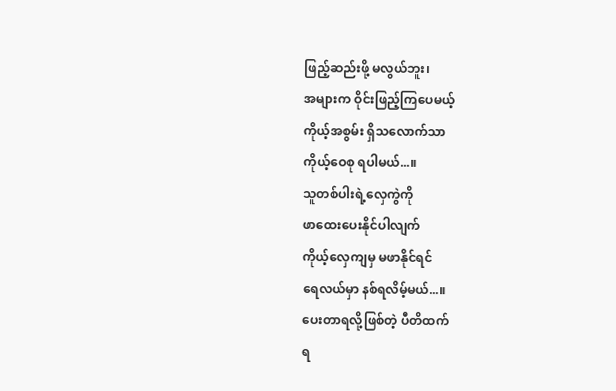ဖြည့်ဆည်းဖို့ မလွယ်ဘူး၊
အများက ဝိုင်းဖြည့်ကြပေမယ့်
ကိုယ့်အစွမ်း ရှိသလောက်သာ
ကိုယ့်ဝေစု ရပါမယ်...။
သူတစ်ပါးရဲ့လှေကွဲကို
ဖာထေးပေးနိုင်ပါလျက်
ကိုယ့်လှေကျမှ မဖာနိုင်ရင်
ရေလယ်မှာ နစ်ရလိမ့်မယ်...။
ပေးတာရလို့ဖြစ်တဲ့ ပီတိထက်
ရ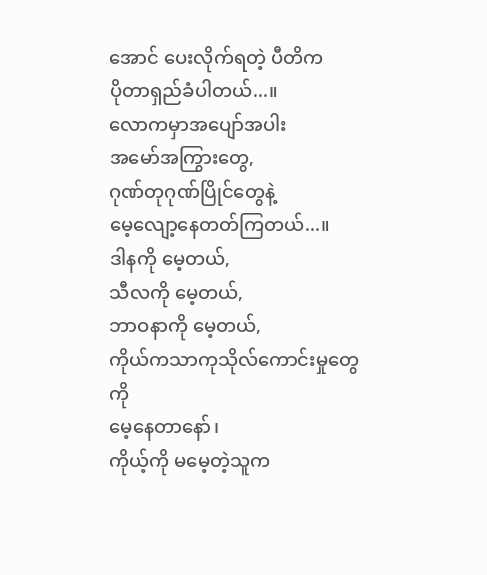အောင် ပေးလိုက်ရတဲ့ ပီတိက
ပိုတာရှည်ခံပါတယ်...။
လောကမှာအပျော်အပါး
အမော်အကြွားတွေ,
ဂုဏ်တုဂုဏ်ပြိုင်တွေနဲ့
မေ့လျော့နေတတ်ကြတယ်...။
ဒါနကို မေ့တယ်,
သီလကို မေ့တယ်,
ဘာဝနာကို မေ့တယ်,
ကိုယ်ကသာကုသိုလ်ကောင်းမှုတွေကို
မေ့နေတာနော်၊
ကိုယ့်ကို မမေ့တဲ့သူက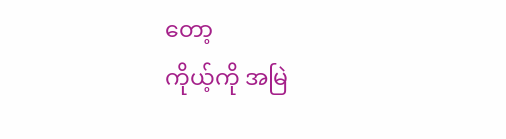တော့
ကိုယ့်ကို အမြဲ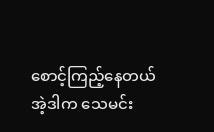စောင့်ကြည့်နေတယ်
အဲ့ဒါက သေမင်း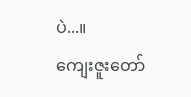ပဲ...။
ကျေးဇူးတော်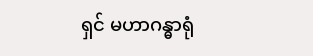ရှင် မဟာဂန္ဓာရုံ